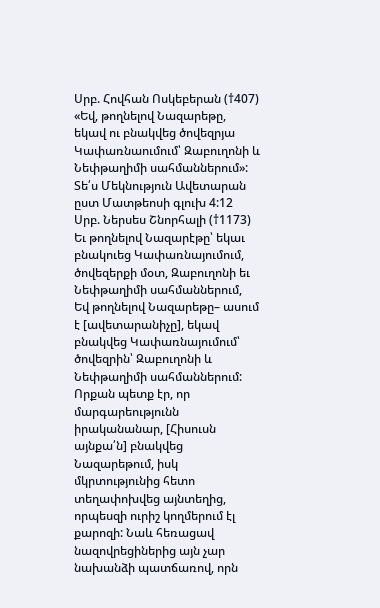Սրբ. Հովհան Ոսկեբերան (†407)
«Եվ, թողնելով Նազարեթը, եկավ ու բնակվեց ծովեզրյա Կափառնաումում՝ Զաբուղոնի և Նեփթաղիմի սահմաններում»:
Տե՛ս Մեկնություն Ավետարան ըստ Մատթեոսի գլուխ 4:12
Սրբ. Ներսես Շնորհալի (†1173)
Եւ թողնելով Նազարէթը՝ եկաւ բնակուեց Կափառնայումում, ծովեզերքի մօտ, Զաբուղոնի եւ Նեփթաղիմի սահմաններում,
Եվ թողնելով Նազարեթը– ասում է [ավետարանիչը], եկավ բնակվեց Կափառնայումում՝ ծովեզրին՝ Զաբուղոնի և Նեփթաղիմի սահմաններում:
Որքան պետք էր, որ մարգարեությունն իրականանար, [Հիսուսն այնքա՛ն] բնակվեց Նազարեթում, իսկ մկրտությունից հետո տեղափոխվեց այնտեղից, որպեսզի ուրիշ կողմերում էլ քարոզի: Նաև հեռացավ նազովրեցիներից այն չար նախանձի պատճառով, որն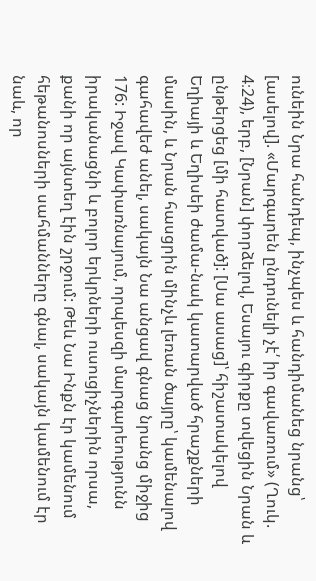ունեին Նրա հանդեպ, ինչպես և հանդիմանեց նրանց՝ [ասելով]. «Մարգարեն ընդունելի չէ՛ իր գավառում» (Ղուկ. 4։24), երբ, [Նրան] փորձելով, Եսայու գիրքը տվեցին Նրան և ընթերցեց [մի հատված]: [Սա ասաց]՝ հիշատակելով Եղիայի և Եղիսեի ժամա-նակ կատարված հրաշքների մասին, և Նրան հասցրին մինչև լեռան ծայրը՝ կամենալով գահավեժ անել, սակայն Նա անցավ գնաց նրանց միջից 176: Իջավ Կափառնայում, որպեսզի մարգարեությունն իրականացնի և բոլոր երկրների ուսուցիչներին որսա, քանի որ այնտեղ էին շրջում: Թեև Նա Ինքն էր կամենում հեթանոսների սահմանները գնալ, սակայն կամենում էր նաև, որ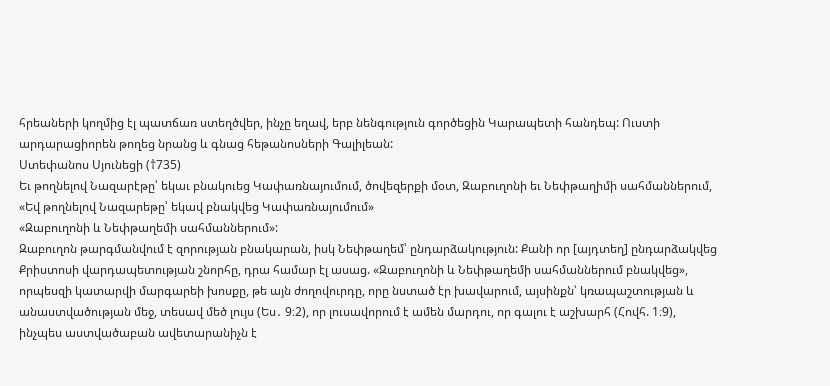հրեաների կողմից էլ պատճառ ստեղծվեր, ինչը եղավ, երբ նենգություն գործեցին Կարապետի հանդեպ: Ուստի արդարացիորեն թողեց նրանց և գնաց հեթանոսների Գալիլեան:
Ստեփանոս Սյունեցի (†735)
Եւ թողնելով Նազարէթը՝ եկաւ բնակուեց Կափառնայումում, ծովեզերքի մօտ, Զաբուղոնի եւ Նեփթաղիմի սահմաններում,
«Եվ թողնելով Նազարեթը՝ եկավ բնակվեց Կափառնայումում»
«Զաբուղոնի և Նեփթաղեմի սահմաններում»:
Զաբուղոն թարգմանվում է զորության բնակարան, իսկ Նեփթաղեմ՝ ընդարձակություն: Քանի որ [այդտեղ] ընդարձակվեց Քրիստոսի վարդապետության շնորհը, դրա համար էլ ասաց. «Զաբուղոնի և Նեփթաղեմի սահմաններում բնակվեց», որպեսզի կատարվի մարգարեի խոսքը, թե այն ժողովուրդը, որը նստած էր խավարում, այսինքն՝ կռապաշտության և անաստվածության մեջ, տեսավ մեծ լույս (Ես․ 9։2), որ լուսավորում է ամեն մարդու, որ գալու է աշխարհ (Հովհ. 1։9), ինչպես աստվածաբան ավետարանիչն է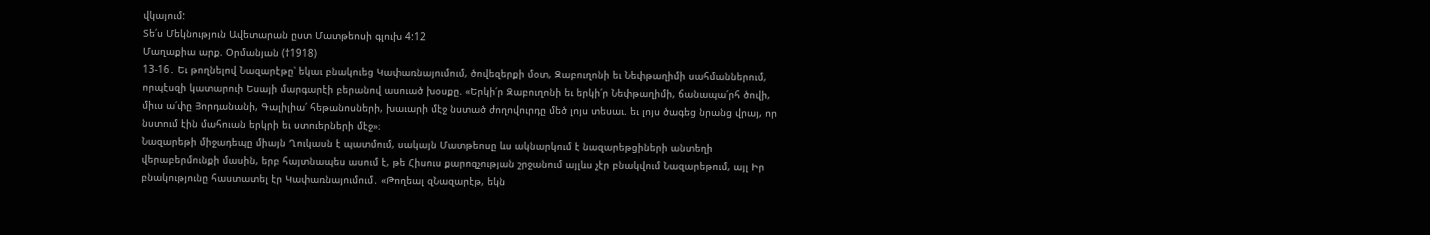վկայում:
Տե՛ս Մեկնություն Ավետարան ըստ Մատթեոսի գլուխ 4:12
Մաղաքիա արք. Օրմանյան (†1918)
13-16․ Եւ թողնելով Նազարէթը՝ եկաւ բնակուեց Կափառնայումում, ծովեզերքի մօտ, Զաբուղոնի եւ Նեփթաղիմի սահմաններում, որպէսզի կատարուի Եսայի մարգարէի բերանով ասուած խօսքը. «Երկի՛ր Զաբուղոնի եւ երկի՛ր Նեփթաղիմի, ճանապա՛րհ ծովի, միւս ա՛փը Յորդանանի, Գալիլիա՛ հեթանոսների, խաւարի մէջ նստած ժողովուրդը մեծ լոյս տեսաւ. եւ լոյս ծագեց նրանց վրայ, որ նստում էին մահուան երկրի եւ ստուերների մէջ»։
Նազարեթի միջադեպը միայն Ղուկասն է պատմում, սակայն Մատթեոսը ևս ակնարկում է նազարեթցիների անտեղի վերաբերմունքի մասին, երբ հայտնապես ասում է, թե Հիսուս քարոզչության շրջանում այլևս չէր բնակվում Նազարեթում, այլ Իր բնակությունը հաստատել էր Կափառնայումում․ «Թողեալ զՆազարէթ, եկն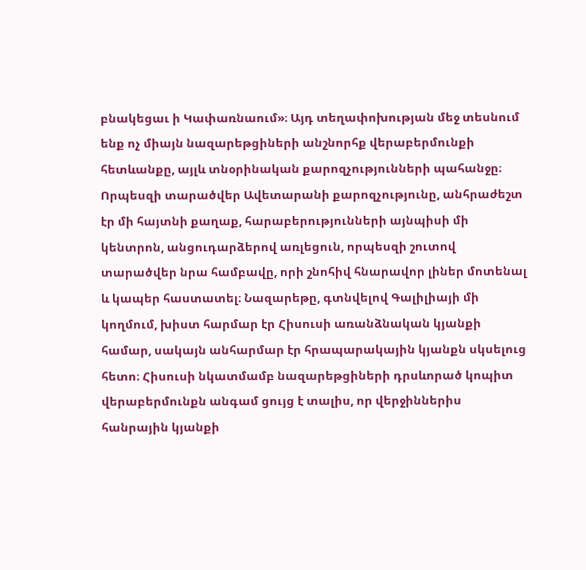բնակեցաւ ի Կափառնաում»։ Այդ տեղափոխության մեջ տեսնում ենք ոչ միայն նազարեթցիների անշնորհք վերաբերմունքի հետևանքը, այլև տնօրինական քարոզչությունների պահանջը։ Որպեսզի տարածվեր Ավետարանի քարոզչությունը, անհրաժեշտ էր մի հայտնի քաղաք, հարաբերությունների այնպիսի մի կենտրոն, անցուդարձերով առլեցուն, որպեսզի շուտով տարածվեր նրա համբավը, որի շնոհիվ հնարավոր լիներ մոտենալ և կապեր հաստատել։ Նազարեթը, գտնվելով Գալիլիայի մի կողմում, խիստ հարմար էր Հիսուսի առանձնական կյանքի համար, սակայն անհարմար էր հրապարակային կյանքն սկսելուց հետո։ Հիսուսի նկատմամբ նազարեթցիների դրսևորած կոպիտ վերաբերմունքն անգամ ցույց է տալիս, որ վերջիններիս հանրային կյանքի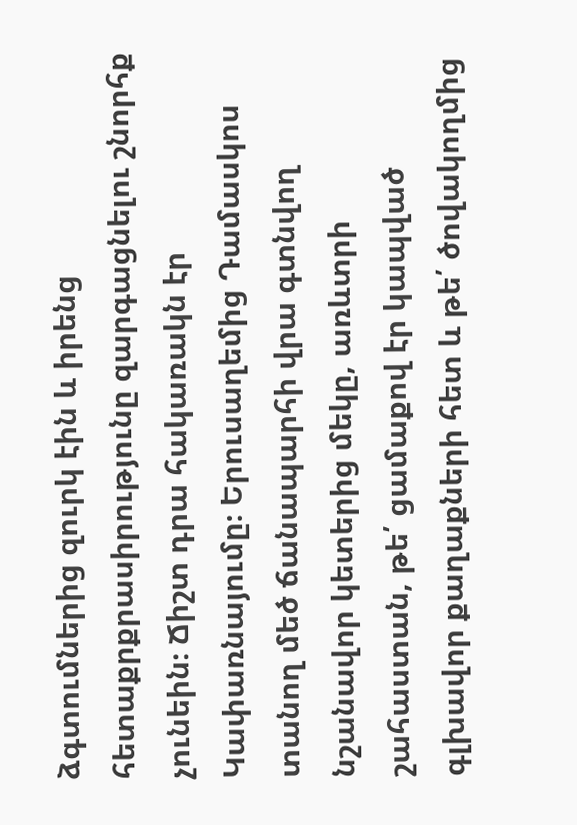ձգտումներից զուրկ էին և իրենց հետաքրքրասիրությունը զարգացնելու շնորհք չունեին։ Ճիշտ դրա հակառակն էր Կափառնայումը։ Երուսաղեմից Դամասկոս տանող մեծ ճանապարհի վրա գտնվող նշանավոր կետերից մեկը, առևտրի շահաստան, թե՛ ցամաքով էր կապված գլխավոր քաղաքների հետ և թե՛ ծովակողմից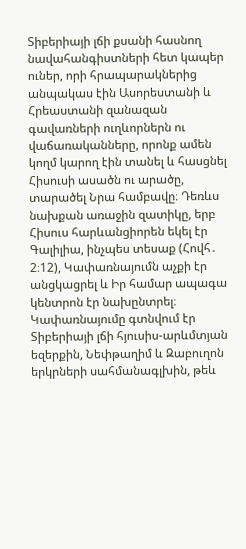Տիբերիայի լճի քսանի հասնող նավահանգիստների հետ կապեր ուներ, որի հրապարակներից անպակաս էին Ասորեստանի և Հրեաստանի զանազան գավառների ուղևորներն ու վաճառականները, որոնք ամեն կողմ կարող էին տանել և հասցնել Հիսուսի ասածն ու արածը, տարածել Նրա համբավը։ Դեռևս նախքան առաջին զատիկը, երբ Հիսուս հարևանցիորեն եկել էր Գալիլիա, ինչպես տեսաք (Հովհ․ 2։12), Կափառնայումն աչքի էր անցկացրել և Իր համար ապագա կենտրոն էր նախընտրել։
Կափառնայումը գտնվում էր Տիբերիայի լճի հյուսիս-արևմտյան եզերքին, Նեփթաղիմ և Զաբուղոն երկրների սահմանագլխին, թեև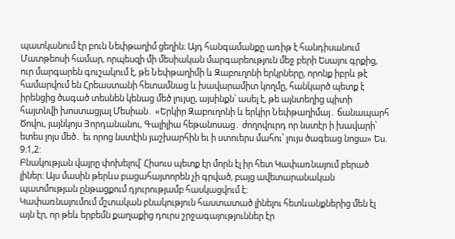պատկանում էր բուն Նեփթաղիմ ցեղին։ Այդ հանգամանքը առիթ է հանդիսանում Մատթեոսի համար, որպեսզի մի մեսիական մարգարեություն մեջ բերի Եսայու գրքից, ուր մարգարեն գուշակում է, թե Նեփթաղիմի և Զաբուղոնի երկրները, որոնք իբրև թէ համարվում են Հրեաստանի հետամնաց և խավարամիտ կողմը, հանկարծ պետք է իրենցից ծագած տեսնեն կենաց մեծ լույսը, այսինքն՝ ասել է, թե այնտեղից պիտի հայտնվի խոստացյալ Մեսիան․ «Երկիր Զաբուղոնի և երկիր Նեփթաղիմայ․ ճանապարհ Ծովու, յայնկոյս Յորդանանու, Գալիլիա հեթանոսաց․ ժողովուրդ որ նստէր ի խավարի՝ ետես լոյս մեծ․ եւ որոց նստէին յաշխարհին եւ ի ստուերս մահու՝ լույս ծագեաց նոցա» Ես. 9։1,2:
Բնակության վայրը փոխելով՝ Հիսուս պետք էր մորն էլ իր հետ Կափառնայում բերած լիներ։ Այս մասին թերևս բացահայտորեն չի գրված, բայց ավետարանական պատմության ընթացքում դյուրությամբ հասկացվում է։
Կափառնայումում մշտական բնակություն հաստատած լինելու հետևանքներից մեն էլ այն էր, որ թեև երբեմն քաղաքից դուրս շրջագայություններ էր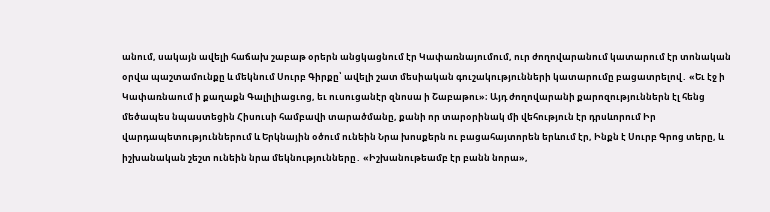անում, սակայն ավելի հաճախ շաբաթ օրերն անցկացնում էր Կափառնայումում, ուր ժողովարանում կատարում էր տոնական օրվա պաշտամունքը և մեկնում Սուրբ Գիրքը՝ ավելի շատ մեսիական գուշակությունների կատարումը բացատրելով․ «Եւ էջ ի Կափառնաում ի քաղաքն Գալիլիացւոց, եւ ուսուցանէր զնոսա ի Շաբաթու»։ Այդ ժողովարանի քարոզություններն էլ հենց մեծապես նպաստեցին Հիսուսի համբավի տարածմանը, քանի որ տարօրինակ մի վեհություն էր դրսևորում Իր վարդապետություններում և Երկնային օծում ունեին Նրա խոսքերն ու բացահայտորեն երևում էր, Ինքն է Սուրբ Գրոց տերը, և իշխանական շեշտ ունեին նրա մեկնությունները․ «Իշխանութեամբ էր բանն նորա»,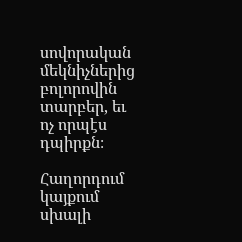սովորական մեկնիչներից բոլորովին տարբեր, եւ ոչ որպէս դպիրքն։

Հաղորդում կայքում սխալի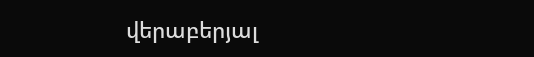վերաբերյալ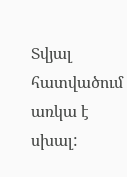Տվյալ հատվածում առկա է սխալ: